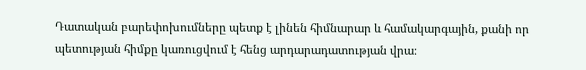Դատական բարեփոխումները պետք է լինեն հիմնարար և համակարգային, քանի որ պետության հիմքը կառուցվում է հենց արդարադատության վրա։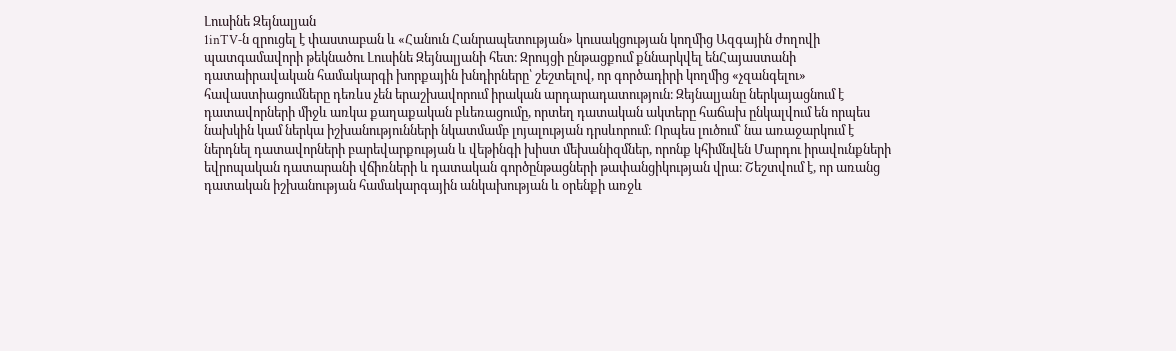Լուսինե Զեյնալյան
1inTV‑ն զրուցել է փաստաբան և «Հանուն Հանրապետության» կուսակցության կողմից Ազգային ժողովի պատգամավորի թեկնածու Լուսինե Զեյնալյանի հետ։ Զրույցի ընթացքում քննարկվել ենՀայաստանի դատաիրավական համակարգի խորքային խնդիրները՝ շեշտելով, որ գործադիրի կողմից «չզանգելու» հավաստիացումները դեռևս չեն երաշխավորում իրական արդարադատություն։ Զեյնալյանը ներկայացնում է դատավորների միջև առկա քաղաքական բևեռացումը, որտեղ դատական ակտերը հաճախ ընկալվում են որպես նախկին կամ ներկա իշխանությունների նկատմամբ լոյալության դրսևորում։ Որպես լուծում՝ նա առաջարկում է ներդնել դատավորների բարեվարքության և վեթինգի խիստ մեխանիզմներ, որոնք կհիմնվեն Մարդու իրավունքների եվրոպական դատարանի վճիռների և դատական գործընթացների թափանցիկության վրա։ Շեշտվում է, որ առանց դատական իշխանության համակարգային անկախության և օրենքի առջև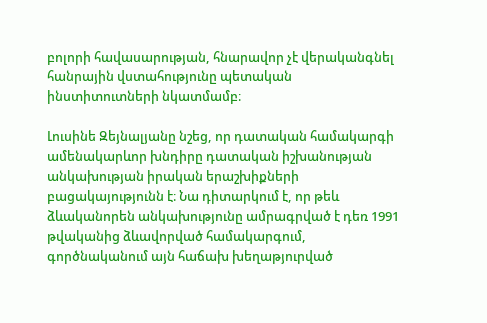բոլորի հավասարության, հնարավոր չէ վերականգնել հանրային վստահությունը պետական ինստիտուտների նկատմամբ։

Լուսինե Զեյնալյանը նշեց, որ դատական համակարգի ամենակարևոր խնդիրը դատական իշխանության անկախության իրական երաշխիքների բացակայությունն է։ Նա դիտարկում է, որ թեև ձևականորեն անկախությունը ամրագրված է դեռ 1991 թվականից ձևավորված համակարգում, գործնականում այն հաճախ խեղաթյուրված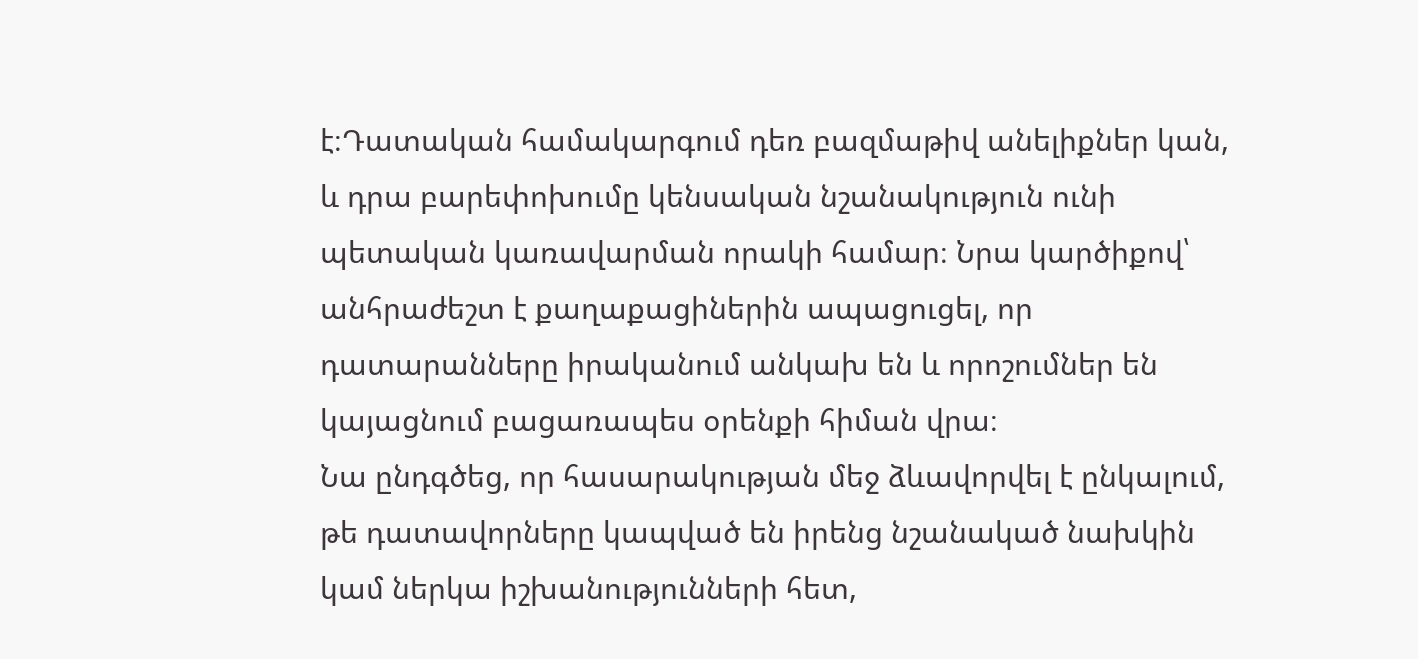է։Դատական համակարգում դեռ բազմաթիվ անելիքներ կան, և դրա բարեփոխումը կենսական նշանակություն ունի պետական կառավարման որակի համար։ Նրա կարծիքով՝ անհրաժեշտ է քաղաքացիներին ապացուցել, որ դատարանները իրականում անկախ են և որոշումներ են կայացնում բացառապես օրենքի հիման վրա։
Նա ընդգծեց, որ հասարակության մեջ ձևավորվել է ընկալում, թե դատավորները կապված են իրենց նշանակած նախկին կամ ներկա իշխանությունների հետ,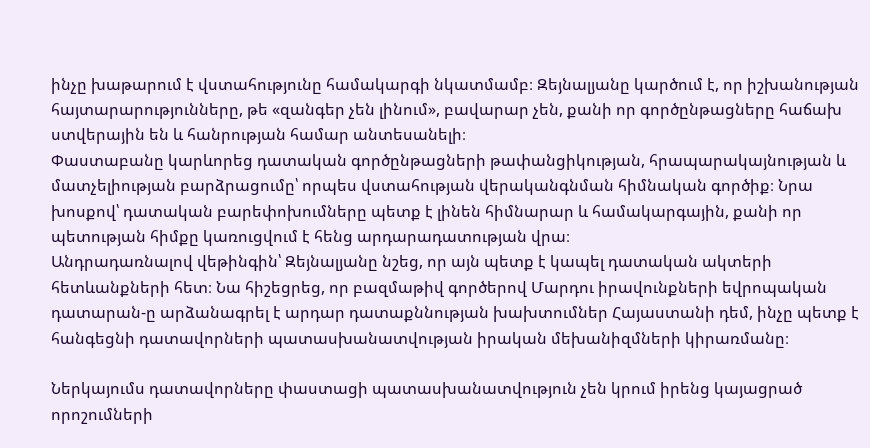ինչը խաթարում է վստահությունը համակարգի նկատմամբ։ Զեյնալյանը կարծում է, որ իշխանության հայտարարությունները, թե «զանգեր չեն լինում», բավարար չեն, քանի որ գործընթացները հաճախ ստվերային են և հանրության համար անտեսանելի։
Փաստաբանը կարևորեց դատական գործընթացների թափանցիկության, հրապարակայնության և մատչելիության բարձրացումը՝ որպես վստահության վերականգնման հիմնական գործիք։ Նրա խոսքով՝ դատական բարեփոխումները պետք է լինեն հիմնարար և համակարգային, քանի որ պետության հիմքը կառուցվում է հենց արդարադատության վրա։
Անդրադառնալով վեթինգին՝ Զեյնալյանը նշեց, որ այն պետք է կապել դատական ակտերի հետևանքների հետ։ Նա հիշեցրեց, որ բազմաթիվ գործերով Մարդու իրավունքների եվրոպական դատարան‑ը արձանագրել է արդար դատաքննության խախտումներ Հայաստանի դեմ, ինչը պետք է հանգեցնի դատավորների պատասխանատվության իրական մեխանիզմների կիրառմանը։

Ներկայումս դատավորները փաստացի պատասխանատվություն չեն կրում իրենց կայացրած որոշումների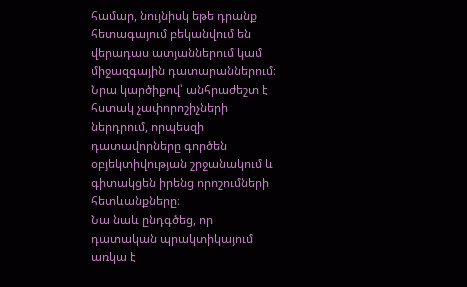համար, նույնիսկ եթե դրանք հետագայում բեկանվում են վերադաս ատյաններում կամ միջազգային դատարաններում։ Նրա կարծիքով՝ անհրաժեշտ է հստակ չափորոշիչների ներդրում, որպեսզի դատավորները գործեն օբյեկտիվության շրջանակում և գիտակցեն իրենց որոշումների հետևանքները։
Նա նաև ընդգծեց, որ դատական պրակտիկայում առկա է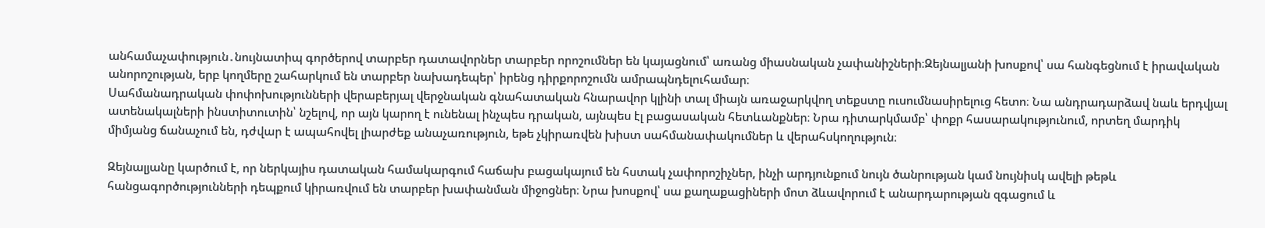անհամաչափություն․նույնատիպ գործերով տարբեր դատավորներ տարբեր որոշումներ են կայացնում՝ առանց միասնական չափանիշների։Զեյնալյանի խոսքով՝ սա հանգեցնում է իրավական անորոշության, երբ կողմերը շահարկում են տարբեր նախադեպեր՝ իրենց դիրքորոշումն ամրապնդելուհամար։
Սահմանադրական փոփոխությունների վերաբերյալ վերջնական գնահատական հնարավոր կլինի տալ միայն առաջարկվող տեքստը ուսումնասիրելուց հետո։ Նա անդրադարձավ նաև երդվյալ ատենակալների ինստիտուտին՝ նշելով, որ այն կարող է ունենալ ինչպես դրական, այնպես էլ բացասական հետևանքներ։ Նրա դիտարկմամբ՝ փոքր հասարակությունում, որտեղ մարդիկ միմյանց ճանաչում են, դժվար է ապահովել լիարժեք անաչառություն, եթե չկիրառվեն խիստ սահմանափակումներ և վերահսկողություն։

Զեյնալյանը կարծում է, որ ներկայիս դատական համակարգում հաճախ բացակայում են հստակ չափորոշիչներ, ինչի արդյունքում նույն ծանրության կամ նույնիսկ ավելի թեթև հանցագործությունների դեպքում կիրառվում են տարբեր խափանման միջոցներ։ Նրա խոսքով՝ սա քաղաքացիների մոտ ձևավորում է անարդարության զգացում և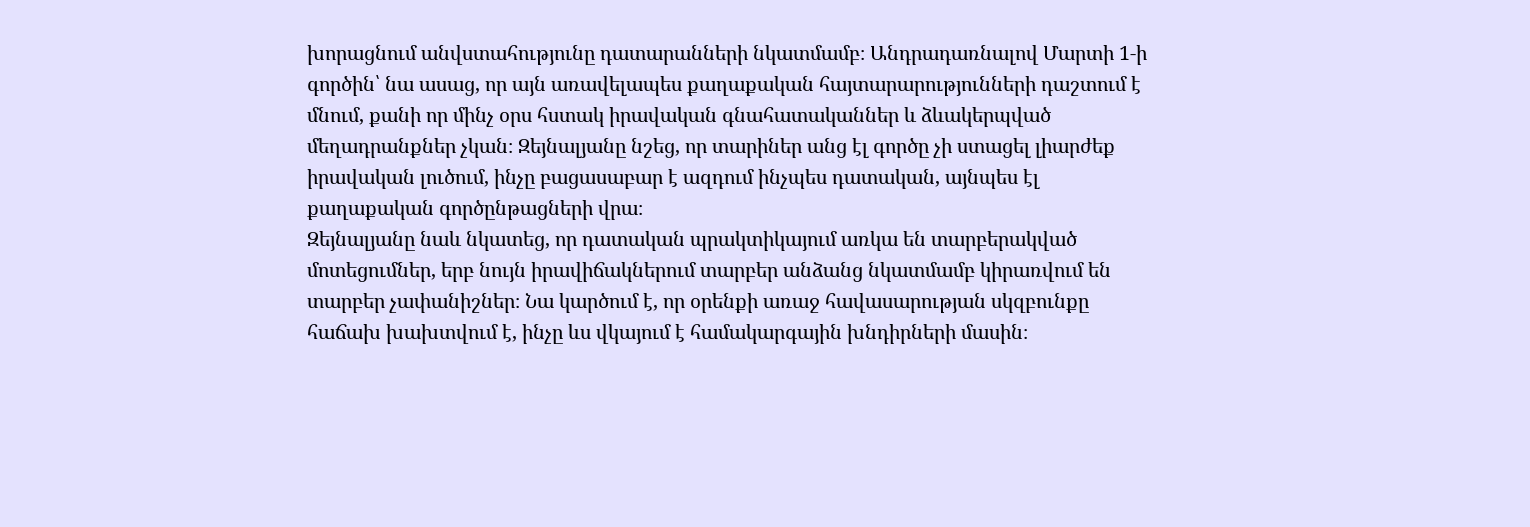խորացնում անվստահությունը դատարանների նկատմամբ։ Անդրադառնալով Մարտի 1‑ի գործին՝ նա ասաց, որ այն առավելապես քաղաքական հայտարարությունների դաշտում է մնում, քանի որ մինչ օրս հստակ իրավական գնահատականներ և ձևակերպված մեղադրանքներ չկան։ Զեյնալյանը նշեց, որ տարիներ անց էլ գործը չի ստացել լիարժեք իրավական լուծում, ինչը բացասաբար է ազդում ինչպես դատական, այնպես էլ քաղաքական գործընթացների վրա։
Զեյնալյանը նաև նկատեց, որ դատական պրակտիկայում առկա են տարբերակված մոտեցումներ, երբ նույն իրավիճակներում տարբեր անձանց նկատմամբ կիրառվում են տարբեր չափանիշներ։ Նա կարծում է, որ օրենքի առաջ հավասարության սկզբունքը հաճախ խախտվում է, ինչը ևս վկայում է համակարգային խնդիրների մասին։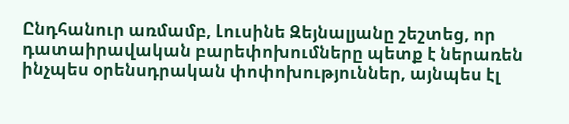Ընդհանուր առմամբ, Լուսինե Զեյնալյանը շեշտեց, որ դատաիրավական բարեփոխումները պետք է ներառեն ինչպես օրենսդրական փոփոխություններ, այնպես էլ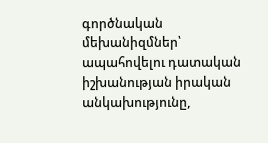գործնական մեխանիզմներ՝ ապահովելու դատական իշխանության իրական անկախությունը,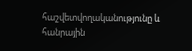հաշվետվողականությունը և հանրային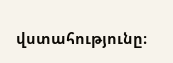վստահությունը։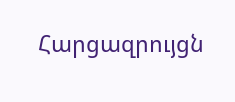Հարցազրույցն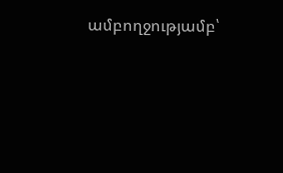ամբողջությամբ՝